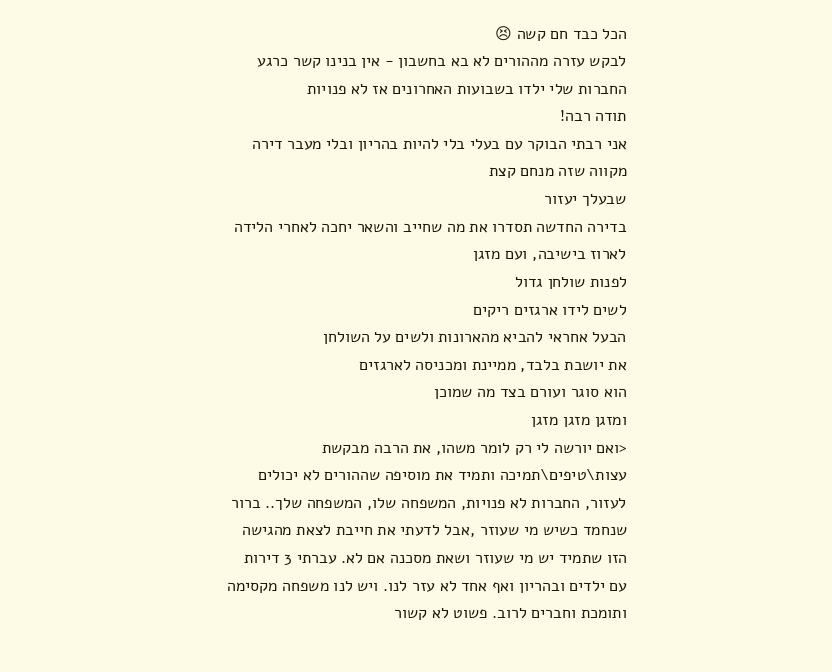הכל כבד חם קשה 😣
לבקש עזרה מההורים לא בא בחשבון - אין בנינו קשר כרגע
החברות שלי ילדו בשבועות האחרונים אז לא פנויות
תודה רבה!
אני רבתי הבוקר עם בעלי בלי להיות בהריון ובלי מעבר דירה
מקווה שזה מנחם קצת
שבעלך יעזור
בדירה החדשה תסדרו את מה שחייב והשאר יחכה לאחרי הלידה
לארוז בישיבה, ועם מזגן
לפנות שולחן גדול
לשים לידו ארגזים ריקים
הבעל אחראי להביא מהארונות ולשים על השולחן
את יושבת בלבד, ממיינת ומכניסה לארגזים
הוא סוגר ועורם בצד מה שמוכן
ומזגן מזגן מזגן
<ואם יורשה לי רק לומר משהו, את הרבה מבקשת עצות\טיפים\תמיכה ותמיד את מוסיפה שההורים לא יכולים לעזור, החברות לא פנויות, המשפחה שלו, המשפחה שלך.. ברור שנחמד כשיש מי שעוזר ,אבל לדעתי את חייבת לצאת מהגישה הזו שתמיד יש מי שעוזר ושאת מסכנה אם לא. עברתי 3 דירות עם ילדים ובהריון ואף אחד לא עזר לנו. ויש לנו משפחה מקסימה ותומכת וחברים לרוב. פשוט לא קשור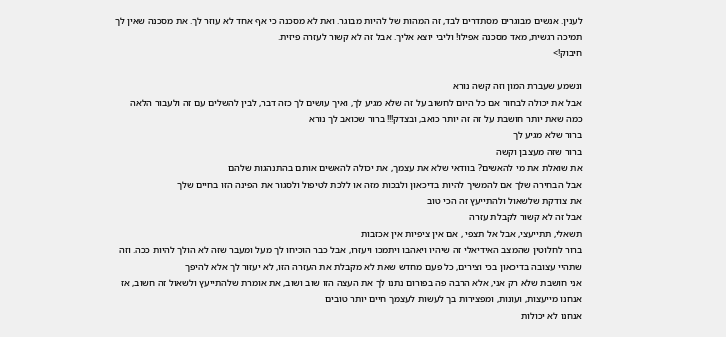לענין. אנשים מבוגרים מסתדרים לבד, זה המהות של להיות מבוגר. ואת לא מסכנה כי אף אחד לא עוזר לך. את מסכנה שאין לך תמיכה רגשית, מאד מסכנה אפילו! וליבי יוצא אליך. אבל זה לא קשור לעזרה פיזית.
חיבוק!>

ונשמע שעברת המון וזה קשה נורא
אבל את יכולה לבחור אם כל היום לחשוב על זה שלא מגיע לך, ואיך עושים לך כזה דבר, לבין להשלים עם זה ולעבור הלאה
כמה שאת יותר חושבת על זה זה יותר כואב, ובצדק!!! ברור שכואב לך נורא
ברור שלא מגיע לך
ברור שזה מעצבן וקשה
את שואלת את מי להאשים? בוודאי שלא את עצמך, את יכולה להאשים אותם בהתנהגות שלהם
אבל הבחירה שלך אם להמשיך להיות בדיכאון ולבכות מזה או ללכת לטיפול ולסגור את הפינה הזו בחיים שלך
את צודקת שלשאול ולהתייעץ זה הכי טוב
אבל זה לא קשור לקבלת עזרה
תשאלי, תתייעצי, אבל אל תצפי , אם אין ציפיות אין אכזבות
ברור לחלוטין שהמצב האידיאלי זה שיהיו ויאהבו ויתמכו ויעזרו, אבל כבר הוכיחו לך מעל ומעבר שזה לא הולך להיות ככה. וזה שתהיי עצובה בדיכאון בכי וצירים, כל פעם מחדש שאת לא מקבלת את העזרה הזו, לא יעזור לך אלא להיפך
אני חושבת שלא רק אני, אלא הרבה פה בפורום נתנו לך את העצה הזו שוב ושוב, את אומרת שלהתייעץ ולשאול זה חשוב, אז אנחנו מייעצות, ועונות, ומפצירות בך לעשות לעצמך חיים יותר טובים
אנחנו לא יכולות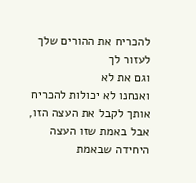להכריח את ההורים שלך לעזור לך
וגם את לא
ואנחנו לא יכולות להכריח אותך לקבל את העצה הזו, אבל באמת שזו העצה היחידה שבאמת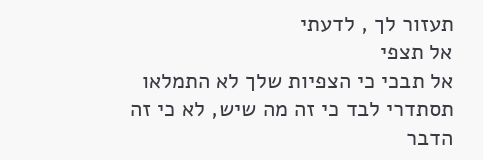תעזור לך , לדעתי
אל תצפי
אל תבכי כי הצפיות שלך לא התמלאו
תסתדרי לבד כי זה מה שיש, לא כי זה הדבר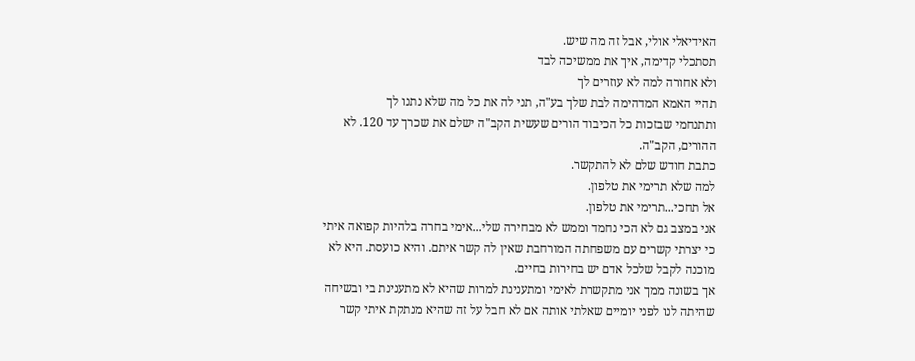האידיאלי אולי, אבל זה מה שיש.
תסתכלי קדימה, איך את ממשיכה לבד
ולא אחורה למה לא עוזרים לך
תהיי האמא המדהימה לבת שלך בע"ה, תני לה את כל מה שלא נתנו לך
ותתנחמי שבזכות כל הכיבוד הורים שעשית הקב"ה ישלם את שכרך עד 120. לא ההורים, הקב"ה.
כתבת חודש שלם לא להתקשר.
למה שלא תרימי את טלפון.
אל תחכי...תרימי את טלפון.
אני במצב גם לא הכי נחמד וממש לא מבחירה שלי...אימי בחרה בלהיות קפואה איתי כי יצרתי קשרים עם משפחתה המורחבת שאין לה קשר איתם. והיא כועסת. היא לא מוכנה לקבל שלכל אדם יש בחירות בחיים.
אך בשונה ממך אני מתקשרת לאימי ומתענינת למרות שהיא לא מתענינת בי ובשיחה שהיתה לנו לפני יומיים שאלתי אותה אם לא חבל על זה שהיא מנתקת איתי קשר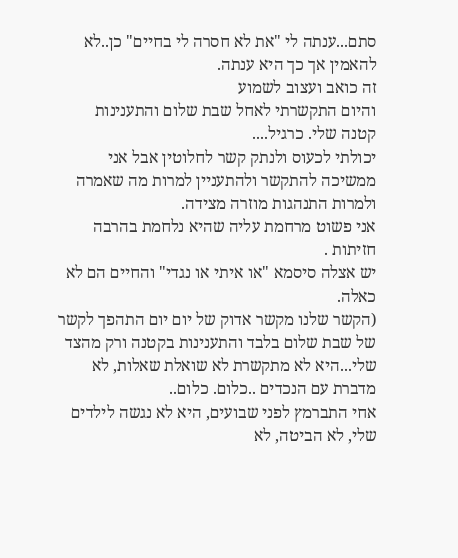סתם...ענתה לי "את לא חסרה לי בחיים" כן..לא להאמין אך כך היא ענתה.
זה כואב ועצוב לשמוע
והיום התקשרתי לאחל שבת שלום והתענינות קטנה שלי. כרגיל....
יכולתי לכעוס ולנתק קשר לחלוטין אבל אני ממשיכה להתקשר ולהתעניין למרות מה שאמרה ולמרות התנהגות מוזרה מצידה.
אני פשוט מרחמת עליה שהיא נלחמת בהרבה חזיתות .
יש אצלה סיסמא "או איתי או נגדי" והחיים הם לא כאלה.
(הקשר שלנו מקשר אדוק של יום יום התהפך לקשר של שבת שלום בלבד והתענינות בקטנה ורק מהצד שלי...היא לא מתקשרת לא שואלת שאלות, לא מדברת עם הנכדים ..כלום. כלום..
אחי התברמץ לפני שבועים, היא לא נגשה לילדים שלי, לא הביטה, לא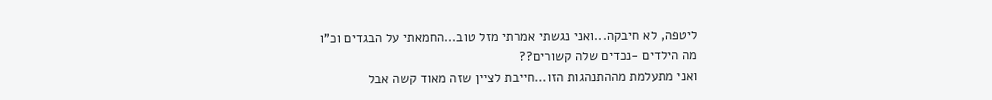ליטפה, לא חיבקה...ואני נגשתי אמרתי מזל טוב...החמאתי על הבגדים וכ"ו
מה הילדים -נכדים שלה קשורים??
ואני מתעלמת מההתנהגות הזו...חייבת לציין שזה מאוד קשה אבל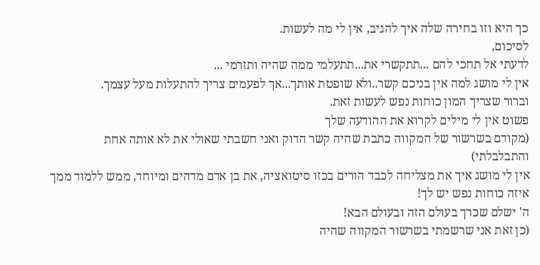כך היא וזו בחירה שלה איך להגיב, אין לי מה לעשות.
לסיכום,
לדעתי אל תחכי להם ...תתקשרי את...תתעלמי ממה שהיה ותזרמי ...
אין לי מושג למה אין בניכם קשר..ולא שופטת אותך...אך לפעמים צריך להתעלות מעל עצמך.
וברור שצריך המון כוחות נפש לעשות זאת.
פשוט אין לי מילים לקרוא את ההודעה שלך
(מקודם בשרשור של המקווה כתבת שהיה קשר הדוק ואני חשבתי שאולי את לא אותה אחת והתבלבלתי)
אין לי מושג איך את מצליחה לכבד הורים בכזו סיטואציה, את בן אדם מדהים ומיוחד, ממש ללמוד ממך
איזה כוחות נפש יש לך!
ה' ישלם שכרך בעולם הזה ובעולם הבא!
(כן זאת אני שרשמתי בשרשור המקווה שהיה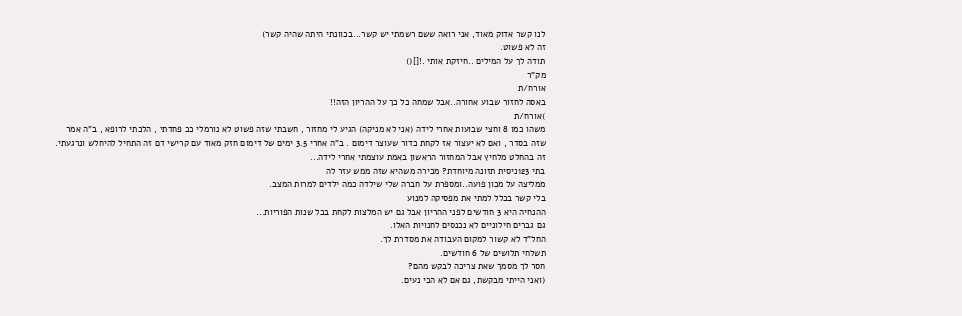לנו קשר אדוק מאוד, אני רואה ששם רשמתי יש קשר...בכוונתי היתה שהיה קשר)
זה לא פשוט.
תודה לך על המילים ..חיזקת אותי .![]()
מק"ר
אורח/ת
באסה לחזור שבוע אחורה..אבל שמחה כל כך על ההריון הזה!!
)אורח/ת
משהו כמו 8 וחצי שבועות אחרי לידה (אני לא מניקה) הגיע לי מחזור , חשבתי שזה פשוט לא נורמלי ככ פחדתי , הלכתי לרופא , ב"ה אמר שזה בסדר , ואם לא יעצור אז לקחת כדור שעוצר דימום . ב"ה אחרי 3.5 ימים של דימום חזק מאוד עם קרישי דם זה התחיל להיחלש ונרגעתי. זה בהחלט מלחיץ אבל המחזור הראשון באמת עוצמתי אחרי לידה...
בתי 123ניסית תזונה מיוחדת? מכירה משהיא שזה ממש עזר לה
ממליצה על מכון פועה..ומספרת על חברה שלי שילדה כמה ילדים למרות המצב.
בלי קשר בכלל למתי את מפסיקה למנוע
ההנחיה היא 3 חודשים לפני ההריון אבל גם יש המלצות לקחת בכל שנות הפוריות...
גם גברים חילוניים לא נכנסים לחנויות האלו.
החל"ד לא קשור למקום העבודה את מסדרת לך.
תשלחי תלושים של 6 חודשים.
חסר לך מסמך שאת צריכה לבקש מהם?
(ואני הייתי מבקשת, גם אם לא הכי נעים.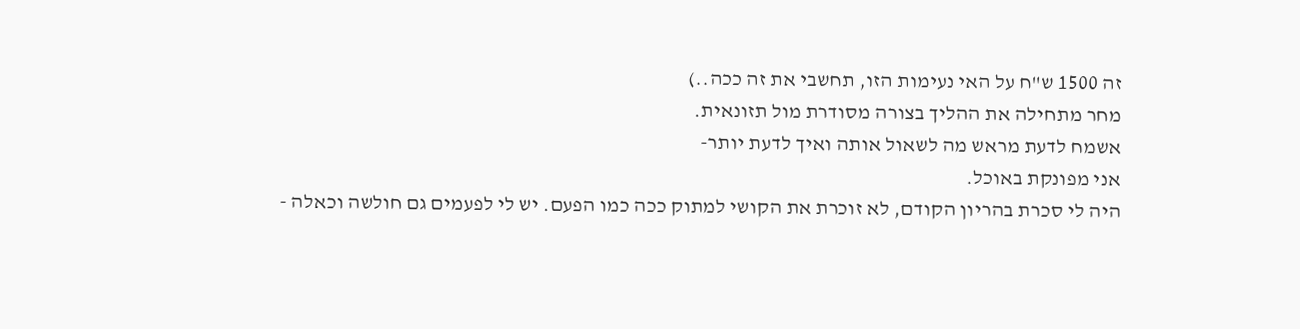זה 1500 ש"ח על האי נעימות הזו, תחשבי את זה ככה..)
מחר מתחילה את ההליך בצורה מסודרת מול תזונאית.
אשמח לדעת מראש מה לשאול אותה ואיך לדעת יותר-
אני מפונקת באוכל.
היה לי סכרת בהריון הקודם, לא זוכרת את הקושי למתוק ככה כמו הפעם. יש לי לפעמים גם חולשה וכאלה -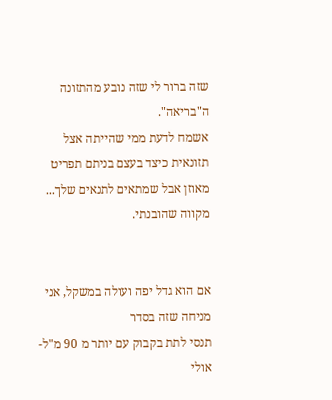שזה ברור לי שזה נובע מהתזונה ה"בריאה".
אשמח לדעת ממי שהייתה אצל תזונאית כיצד בעצם בניתם תפריט מאוזן אבל שמתאים לתנאים שלך...
מקווה שהובנתי.


אם הוא גדל יפה ועולה במשקל, אני מניחה שזה בסדר
תנסי לתת בקבוק עם יותר מ 90 מ"ל- אולי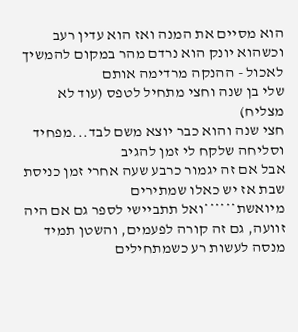הוא מסיים את המנה ואז הוא עדין רעב וכשהוא יונק הוא נרדם מהר במקום להמשיך לאכול - ההנקה מרדימה אותם
שלי בן שנה וחצי מתחיל לטפס (עוד לא מצליח)
חצי שנה והוא כבר יוצא משם לבד...מפחיד
וסליחה שלקח לי זמן להגיב
אבל אם זה יגמור כרבע שעה אחרי זמן כניסת שבת אז יש כאלו שמתירים
מיואשת******ואל תתביישי לספר גם אם היה זוועה, גם זה קורה לפעמים, והשטן תמיד מנסה לעשות רע כשמתחילים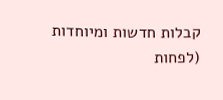קבלות חדשות ומיוחדות (לפחות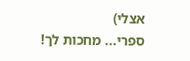אצלי)
ספרי... מחכות לך!